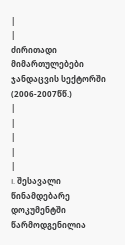|
|
ძირითადი მიმართულებები ჯანდაცვის სექტორში
(2006-2007წწ.)
|
|
|
|
|
I. შესავალი
წინამდებარე დოკუმენტში წარმოდგენილია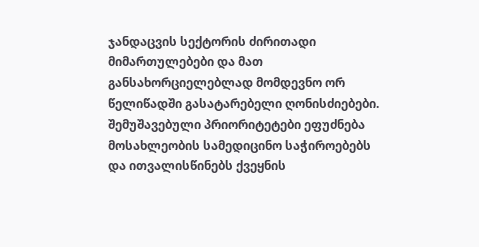ჯანდაცვის სექტორის ძირითადი მიმართულებები და მათ განსახორციელებლად მომდევნო ორ წელიწადში გასატარებელი ღონისძიებები. შემუშავებული პრიორიტეტები ეფუძნება მოსახლეობის სამედიცინო საჭიროებებს და ითვალისწინებს ქვეყნის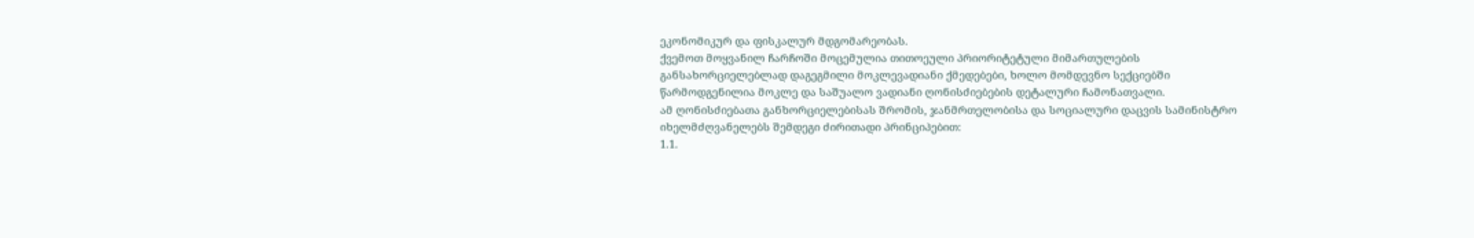ეკონომიკურ და ფისკალურ მდგომარეობას.
ქვემოთ მოყვანილ ჩარჩოში მოცემულია თითოეული პრიორიტეტული მიმართულების განსახორციელებლად დაგეგმილი მოკლევადიანი ქმედებები, ხოლო მომდევნო სექციებში წარმოდგენილია მოკლე და საშუალო ვადიანი ღონისძიებების დეტალური ჩამონათვალი.
ამ ღონისძიებათა განხორციელებისას შრომის, ჯანმრთელობისა და სოციალური დაცვის სამინისტრო იხელმძღვანელებს შემდეგი ძირითადი პრინციპებით:
1.1.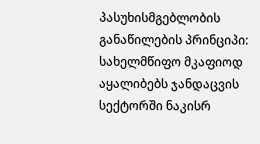პასუხისმგებლობის განაწილების პრინციპი: სახელმწიფო მკაფიოდ აყალიბებს ჯანდაცვის სექტორში ნაკისრ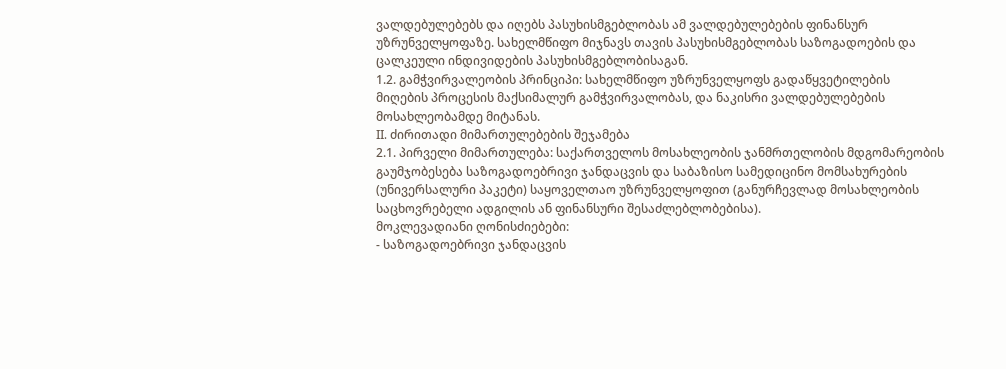ვალდებულებებს და იღებს პასუხისმგებლობას ამ ვალდებულებების ფინანსურ უზრუნველყოფაზე. სახელმწიფო მიჯნავს თავის პასუხისმგებლობას საზოგადოების და ცალკეული ინდივიდების პასუხისმგებლობისაგან.
1.2. გამჭვირვალეობის პრინციპი: სახელმწიფო უზრუნველყოფს გადაწყვეტილების მიღების პროცესის მაქსიმალურ გამჭვირვალობას, და ნაკისრი ვალდებულებების მოსახლეობამდე მიტანას.
II. ძირითადი მიმართულებების შეჯამება
2.1. პირველი მიმართულება: საქართველოს მოსახლეობის ჯანმრთელობის მდგომარეობის გაუმჯობესება საზოგადოებრივი ჯანდაცვის და საბაზისო სამედიცინო მომსახურების (უნივერსალური პაკეტი) საყოველთაო უზრუნველყოფით (განურჩევლად მოსახლეობის საცხოვრებელი ადგილის ან ფინანსური შესაძლებლობებისა).
მოკლევადიანი ღონისძიებები:
- საზოგადოებრივი ჯანდაცვის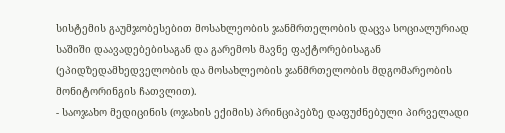სისტემის გაუმჯობესებით მოსახლეობის ჯანმრთელობის დაცვა სოციალურიად საშიში დაავადებებისაგან და გარემოს მავნე ფაქტორებისაგან (ეპიდზედამხედველობის და მოსახლეობის ჯანმრთელობის მდგომარეობის მონიტორინგის ჩათვლით).
- საოჯახო მედიცინის (ოჯახის ექიმის) პრინციპებზე დაფუძნებული პირველადი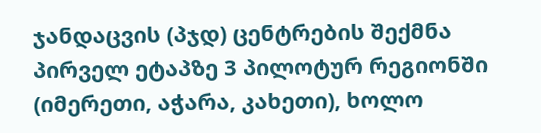ჯანდაცვის (პჯდ) ცენტრების შექმნა პირველ ეტაპზე 3 პილოტურ რეგიონში (იმერეთი, აჭარა, კახეთი), ხოლო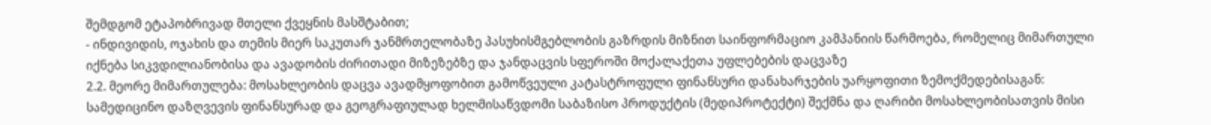შემდგომ ეტაპობრივად მთელი ქვეყნის მასშტაბით;
- ინდივიდის, ოჯახის და თემის მიერ საკუთარ ჯანმრთელობაზე პასუხისმგებლობის გაზრდის მიზნით საინფორმაციო კამპანიის წარმოება, რომელიც მიმართული იქნება სიკვდილიანობისა და ავადობის ძირითადი მიზეზებზე და ჯანდაცვის სფეროში მოქალაქეთა უფლებების დაცვაზე
2.2. მეორე მიმართულება: მოსახლეობის დაცვა ავადმყოფობით გამოწვეული კატასტროფული ფინანსური დანახარჯების უარყოფითი ზემოქმედებისაგან: სამედიცინო დაზღვევის ფინანსურად და გეოგრაფიულად ხელმისაწვდომი საბაზისო პროდუქტის (მედიპროტექტი) შექმნა და ღარიბი მოსახლეობისათვის მისი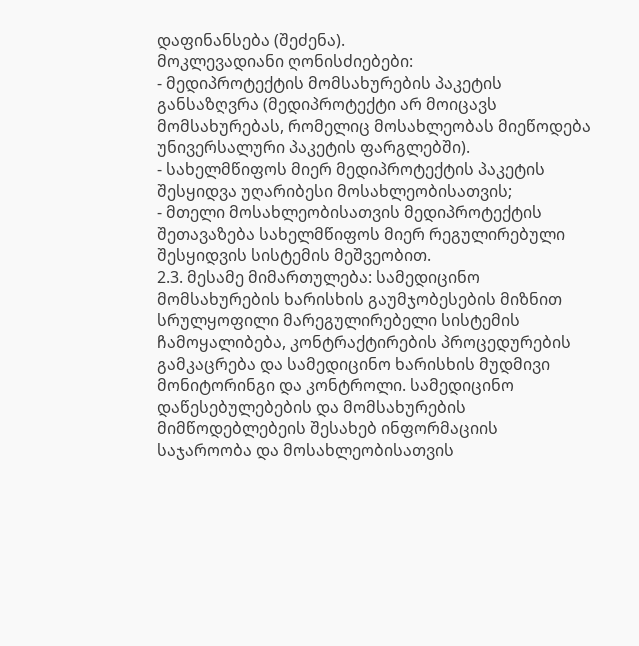დაფინანსება (შეძენა).
მოკლევადიანი ღონისძიებები:
- მედიპროტექტის მომსახურების პაკეტის განსაზღვრა (მედიპროტექტი არ მოიცავს მომსახურებას, რომელიც მოსახლეობას მიეწოდება უნივერსალური პაკეტის ფარგლებში).
- სახელმწიფოს მიერ მედიპროტექტის პაკეტის შესყიდვა უღარიბესი მოსახლეობისათვის;
- მთელი მოსახლეობისათვის მედიპროტექტის შეთავაზება სახელმწიფოს მიერ რეგულირებული შესყიდვის სისტემის მეშვეობით.
2.3. მესამე მიმართულება: სამედიცინო მომსახურების ხარისხის გაუმჯობესების მიზნით სრულყოფილი მარეგულირებელი სისტემის ჩამოყალიბება, კონტრაქტირების პროცედურების გამკაცრება და სამედიცინო ხარისხის მუდმივი მონიტორინგი და კონტროლი. სამედიცინო დაწესებულებების და მომსახურების მიმწოდებლებეის შესახებ ინფორმაციის საჯაროობა და მოსახლეობისათვის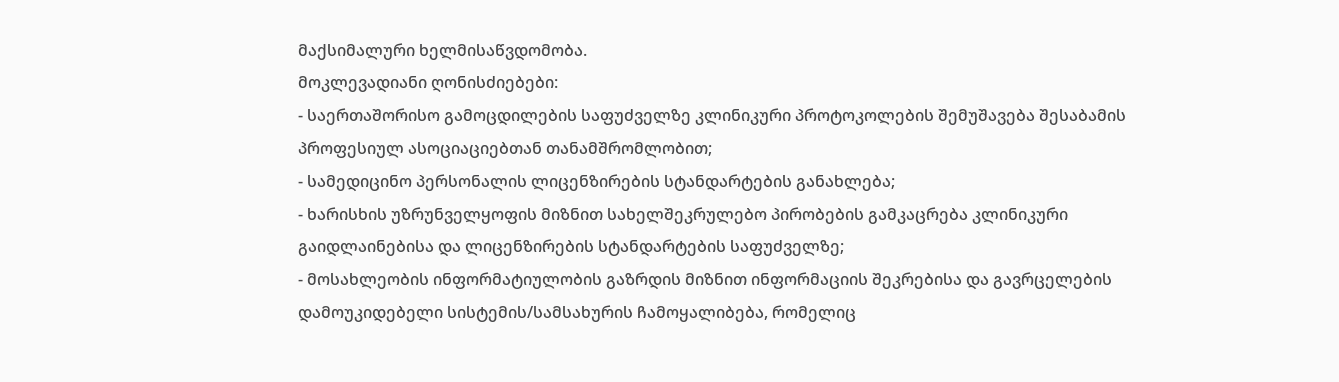მაქსიმალური ხელმისაწვდომობა.
მოკლევადიანი ღონისძიებები:
- საერთაშორისო გამოცდილების საფუძველზე კლინიკური პროტოკოლების შემუშავება შესაბამის პროფესიულ ასოციაციებთან თანამშრომლობით;
- სამედიცინო პერსონალის ლიცენზირების სტანდარტების განახლება;
- ხარისხის უზრუნველყოფის მიზნით სახელშეკრულებო პირობების გამკაცრება კლინიკური გაიდლაინებისა და ლიცენზირების სტანდარტების საფუძველზე;
- მოსახლეობის ინფორმატიულობის გაზრდის მიზნით ინფორმაციის შეკრებისა და გავრცელების დამოუკიდებელი სისტემის/სამსახურის ჩამოყალიბება, რომელიც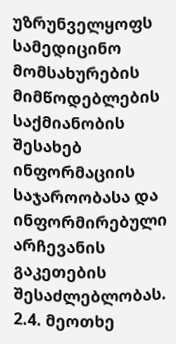უზრუნველყოფს სამედიცინო მომსახურების მიმწოდებლების საქმიანობის შესახებ ინფორმაციის საჯაროობასა და ინფორმირებული არჩევანის გაკეთების შესაძლებლობას.
2.4. მეოთხე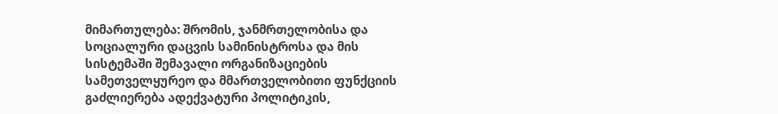მიმართულება: შრომის, ჯანმრთელობისა და სოციალური დაცვის სამინისტროსა და მის სისტემაში შემავალი ორგანიზაციების სამეთველყურეო და მმართველობითი ფუნქციის გაძლიერება ადექვატური პოლიტიკის,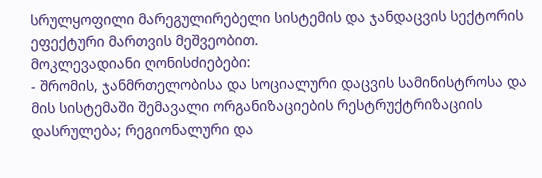სრულყოფილი მარეგულირებელი სისტემის და ჯანდაცვის სექტორის ეფექტური მართვის მეშვეობით.
მოკლევადიანი ღონისძიებები:
- შრომის, ჯანმრთელობისა და სოციალური დაცვის სამინისტროსა და მის სისტემაში შემავალი ორგანიზაციების რესტრუქტრიზაციის დასრულება; რეგიონალური და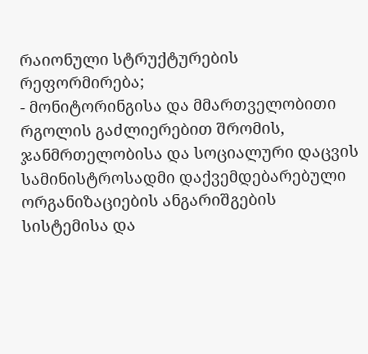რაიონული სტრუქტურების რეფორმირება;
- მონიტორინგისა და მმართველობითი რგოლის გაძლიერებით შრომის, ჯანმრთელობისა და სოციალური დაცვის სამინისტროსადმი დაქვემდებარებული ორგანიზაციების ანგარიშგების სისტემისა და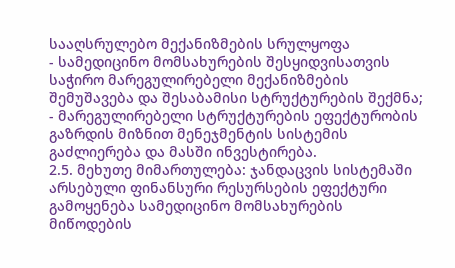სააღსრულებო მექანიზმების სრულყოფა
- სამედიცინო მომსახურების შესყიდვისათვის საჭირო მარეგულირებელი მექანიზმების შემუშავება და შესაბამისი სტრუქტურების შექმნა;
- მარეგულირებელი სტრუქტურების ეფექტურობის გაზრდის მიზნით მენეჯმენტის სისტემის გაძლიერება და მასში ინვესტირება.
2.5. მეხუთე მიმართულება: ჯანდაცვის სისტემაში არსებული ფინანსური რესურსების ეფექტური გამოყენება სამედიცინო მომსახურების მიწოდების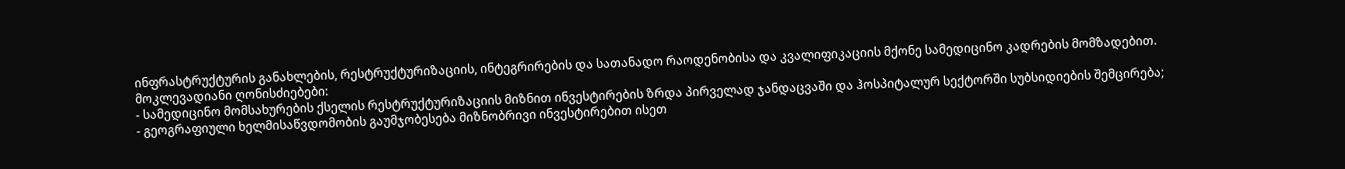ინფრასტრუქტურის განახლების, რესტრუქტურიზაციის, ინტეგრირების და სათანადო რაოდენობისა და კვალიფიკაციის მქონე სამედიცინო კადრების მომზადებით.
მოკლევადიანი ღონისძიებები:
- სამედიცინო მომსახურების ქსელის რესტრუქტურიზაციის მიზნით ინვესტირების ზრდა პირველად ჯანდაცვაში და ჰოსპიტალურ სექტორში სუბსიდიების შემცირება;
- გეოგრაფიული ხელმისაწვდომობის გაუმჯობესება მიზნობრივი ინვესტირებით ისეთ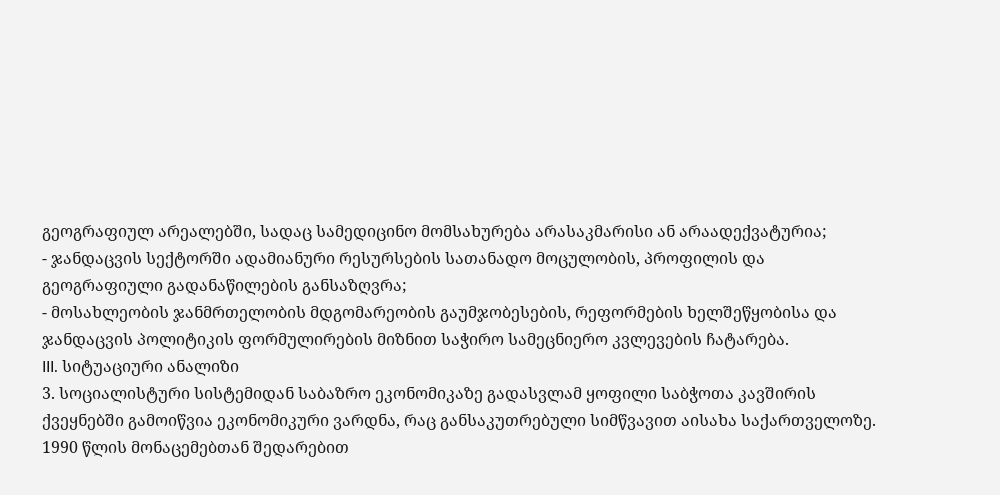გეოგრაფიულ არეალებში, სადაც სამედიცინო მომსახურება არასაკმარისი ან არაადექვატურია;
- ჯანდაცვის სექტორში ადამიანური რესურსების სათანადო მოცულობის, პროფილის და გეოგრაფიული გადანაწილების განსაზღვრა;
- მოსახლეობის ჯანმრთელობის მდგომარეობის გაუმჯობესების, რეფორმების ხელშეწყობისა და ჯანდაცვის პოლიტიკის ფორმულირების მიზნით საჭირო სამეცნიერო კვლევების ჩატარება.
III. სიტუაციური ანალიზი
3. სოციალისტური სისტემიდან საბაზრო ეკონომიკაზე გადასვლამ ყოფილი საბჭოთა კავშირის ქვეყნებში გამოიწვია ეკონომიკური ვარდნა, რაც განსაკუთრებული სიმწვავით აისახა საქართველოზე. 1990 წლის მონაცემებთან შედარებით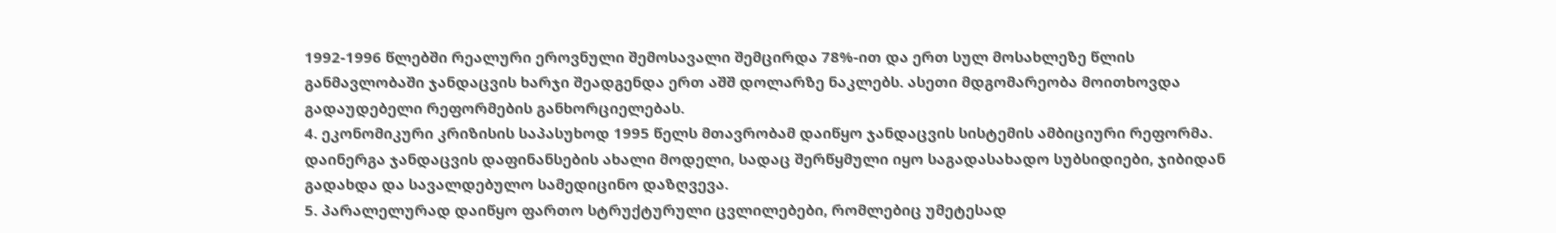1992-1996 წლებში რეალური ეროვნული შემოსავალი შემცირდა 78%-ით და ერთ სულ მოსახლეზე წლის განმავლობაში ჯანდაცვის ხარჯი შეადგენდა ერთ აშშ დოლარზე ნაკლებს. ასეთი მდგომარეობა მოითხოვდა გადაუდებელი რეფორმების განხორციელებას.
4. ეკონომიკური კრიზისის საპასუხოდ 1995 წელს მთავრობამ დაიწყო ჯანდაცვის სისტემის ამბიციური რეფორმა. დაინერგა ჯანდაცვის დაფინანსების ახალი მოდელი, სადაც შერწყმული იყო საგადასახადო სუბსიდიები, ჯიბიდან გადახდა და სავალდებულო სამედიცინო დაზღვევა.
5. პარალელურად დაიწყო ფართო სტრუქტურული ცვლილებები, რომლებიც უმეტესად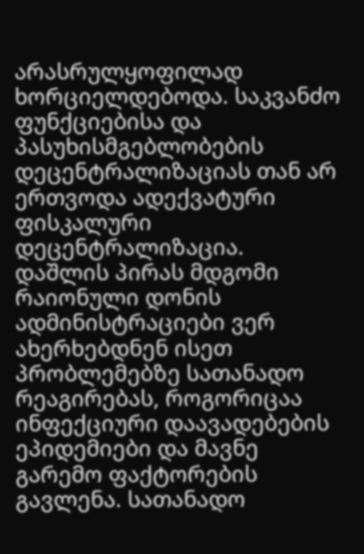არასრულყოფილად ხორციელდებოდა. საკვანძო ფუნქციებისა და პასუხისმგებლობების დეცენტრალიზაციას თან არ ერთვოდა ადექვატური ფისკალური დეცენტრალიზაცია. დაშლის პირას მდგომი რაიონული დონის ადმინისტრაციები ვერ ახერხებდნენ ისეთ პრობლემებზე სათანადო რეაგირებას, როგორიცაა ინფექციური დაავადებების ეპიდემიები და მავნე გარემო ფაქტორების გავლენა. სათანადო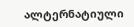ალტერნატიული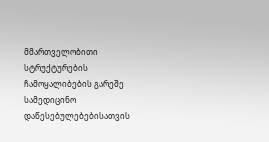მმართველობითი სტრუქტურების ჩამოყალიბების გარეშე სამედიცინო დაწესებულებებისათვის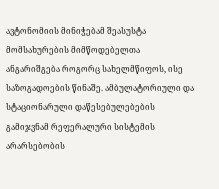ავტონომიის მინიჭებამ შეასუსტა მომსახურების მიმწოდებელთა ანგარიშგება როგორც სახელმწიფოს, ისე საზოგადოების წინაშე. ამბულატორიული და სტაციონარული დაწესებულებების გამიჯვნამ რეფერალური სისტემის არარსებობის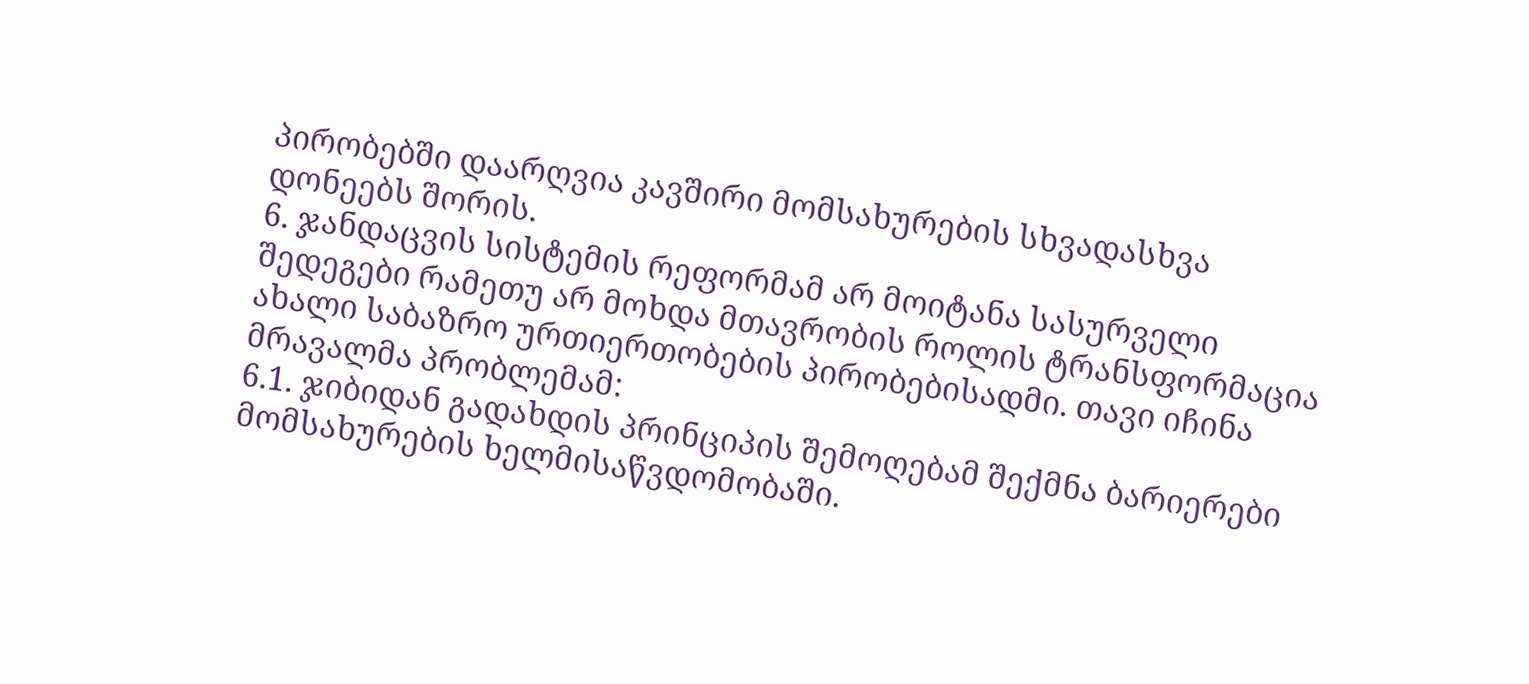პირობებში დაარღვია კავშირი მომსახურების სხვადასხვა დონეებს შორის.
6. ჯანდაცვის სისტემის რეფორმამ არ მოიტანა სასურველი შედეგები რამეთუ არ მოხდა მთავრობის როლის ტრანსფორმაცია ახალი საბაზრო ურთიერთობების პირობებისადმი. თავი იჩინა მრავალმა პრობლემამ:
6.1. ჯიბიდან გადახდის პრინციპის შემოღებამ შექმნა ბარიერები მომსახურების ხელმისაწვდომობაში.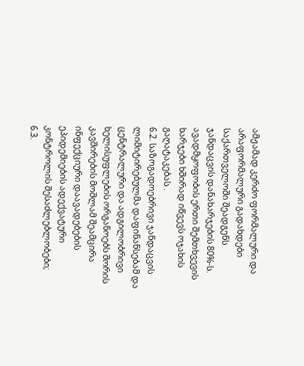ამჟამად კერძო ფორმალური და არაფორმალური გადახდები საქართველოში შეადგენს ჯანდაცვის დანახარჯების 80%-ს. ავადმყოფობის ერთი შემთხვევის ხარჯები ხშირად იწვევს ოჯახის გაღატაკებას .
6.2. საზოგადოებრივი ჯანდაცვის ლიმიტირებულმა დაფინანსებამ და ცენტრალური და ადგილობრივი ხელისუფლების ორგანოებს შორის კავშირების მოშლამ შეამცირა ინფექციური დაავადებების ეპიდემიების ადექვატური კონტროლის შესაძლებლობები;
6.3.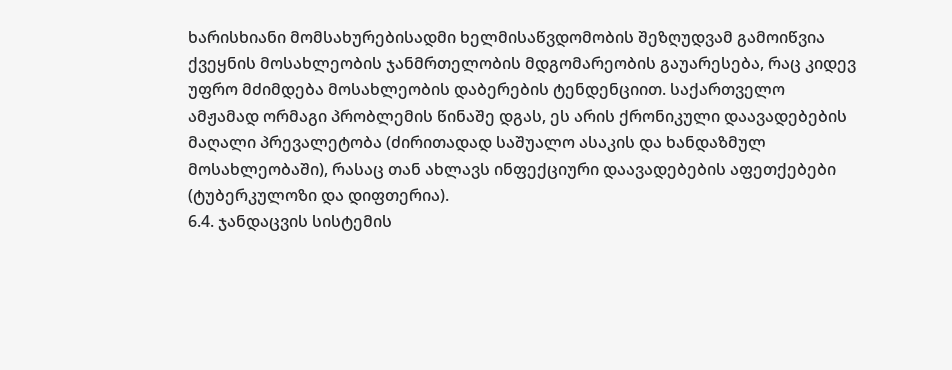ხარისხიანი მომსახურებისადმი ხელმისაწვდომობის შეზღუდვამ გამოიწვია ქვეყნის მოსახლეობის ჯანმრთელობის მდგომარეობის გაუარესება, რაც კიდევ უფრო მძიმდება მოსახლეობის დაბერების ტენდენციით. საქართველო ამჟამად ორმაგი პრობლემის წინაშე დგას, ეს არის ქრონიკული დაავადებების მაღალი პრევალეტობა (ძირითადად საშუალო ასაკის და ხანდაზმულ მოსახლეობაში), რასაც თან ახლავს ინფექციური დაავადებების აფეთქებები (ტუბერკულოზი და დიფთერია).
6.4. ჯანდაცვის სისტემის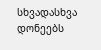სხვადასხვა დონეებს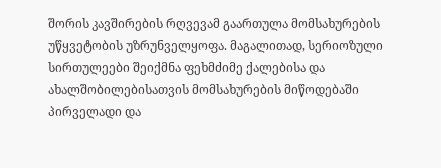შორის კავშირების რღვევამ გაართულა მომსახურების უწყვეტობის უზრუნველყოფა. მაგალითად, სერიოზული სირთულეები შეიქმნა ფეხმძიმე ქალებისა და ახალშობილებისათვის მომსახურების მიწოდებაში პირველადი და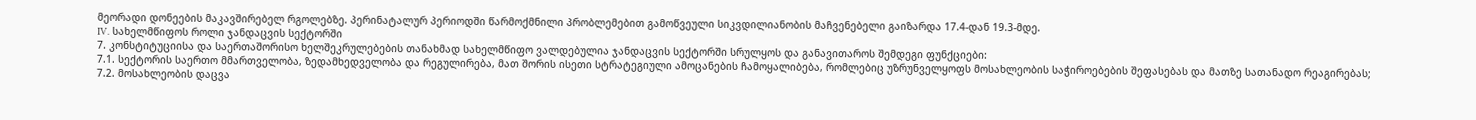მეორადი დონეების მაკავშირებელ რგოლებზე. პერინატალურ პერიოდში წარმოქმნილი პრობლემებით გამოწვეული სიკვდილიანობის მაჩვენებელი გაიზარდა 17.4-დან 19.3-მდე.
IV. სახელმწიფოს როლი ჯანდაცვის სექტორში
7. კონსტიტუციისა და საერთაშორისო ხელშეკრულებების თანახმად სახელმწიფო ვალდებულია ჯანდაცვის სექტორში სრულყოს და განავითაროს შემდეგი ფუნქციები:
7.1. სექტორის საერთო მმართველობა, ზედამხედველობა და რეგულირება, მათ შორის ისეთი სტრატეგიული ამოცანების ჩამოყალიბება, რომლებიც უზრუნველყოფს მოსახლეობის საჭიროებების შეფასებას და მათზე სათანადო რეაგირებას;
7.2. მოსახლეობის დაცვა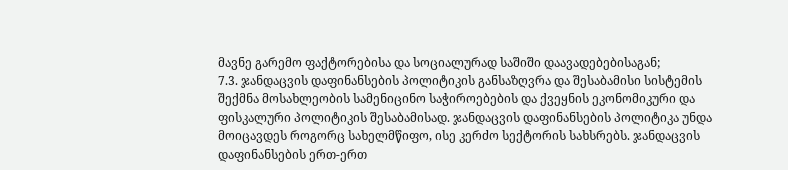მავნე გარემო ფაქტორებისა და სოციალურად საშიში დაავადებებისაგან;
7.3. ჯანდაცვის დაფინანსების პოლიტიკის განსაზღვრა და შესაბამისი სისტემის შექმნა მოსახლეობის სამენიცინო საჭიროებების და ქვეყნის ეკონომიკური და ფისკალური პოლიტიკის შესაბამისად. ჯანდაცვის დაფინანსების პოლიტიკა უნდა მოიცავდეს როგორც სახელმწიფო, ისე კერძო სექტორის სახსრებს. ჯანდაცვის დაფინანსების ერთ-ერთ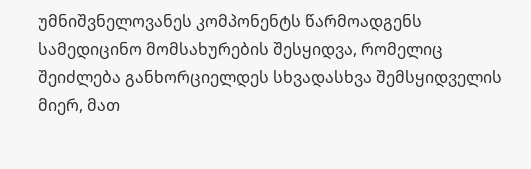უმნიშვნელოვანეს კომპონენტს წარმოადგენს სამედიცინო მომსახურების შესყიდვა, რომელიც შეიძლება განხორციელდეს სხვადასხვა შემსყიდველის მიერ, მათ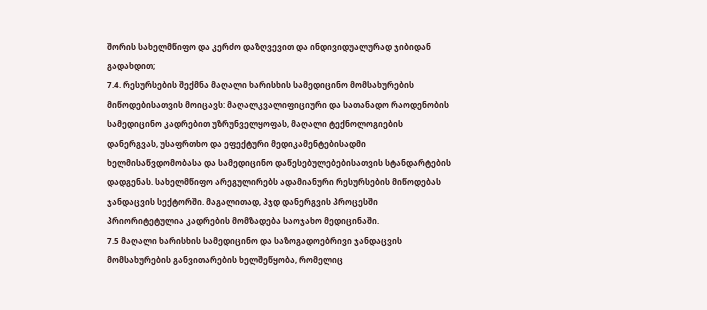შორის სახელმწიფო და კერძო დაზღვევით და ინდივიდუალურად ჯიბიდან გადახდით;
7.4. რესურსების შექმნა მაღალი ხარისხის სამედიცინო მომსახურების მიწოდებისათვის მოიცავს: მაღალკვალიფიციური და სათანადო რაოდენობის სამედიცინო კადრებით უზრუნველყოფას, მაღალი ტექნოლოგიების დანერგვას, უსაფრთხო და ეფექტური მედიკამენტებისადმი ხელმისაწვდომობასა და სამედიცინო დაწესებულებებისათვის სტანდარტების დადგენას. სახელმწიფო არეგულირებს ადამიანური რესურსების მიწოდებას ჯანდაცვის სექტორში. მაგალითად, პჯდ დანერგვის პროცესში პრიორიტეტულია კადრების მომზადება საოჯახო მედიცინაში.
7.5 მაღალი ხარისხის სამედიცინო და საზოგადოებრივი ჯანდაცვის მომსახურების განვითარების ხელშეწყობა, რომელიც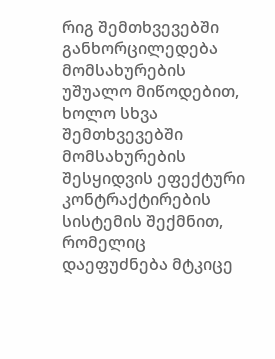რიგ შემთხვევებში განხორცილედება მომსახურების უშუალო მიწოდებით, ხოლო სხვა შემთხვევებში მომსახურების შესყიდვის ეფექტური კონტრაქტირების სისტემის შექმნით, რომელიც დაეფუძნება მტკიცე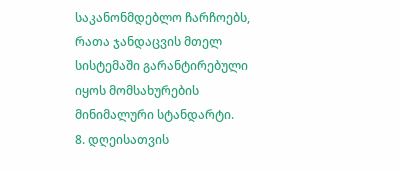საკანონმდებლო ჩარჩოებს, რათა ჯანდაცვის მთელ სისტემაში გარანტირებული იყოს მომსახურების მინიმალური სტანდარტი.
8. დღეისათვის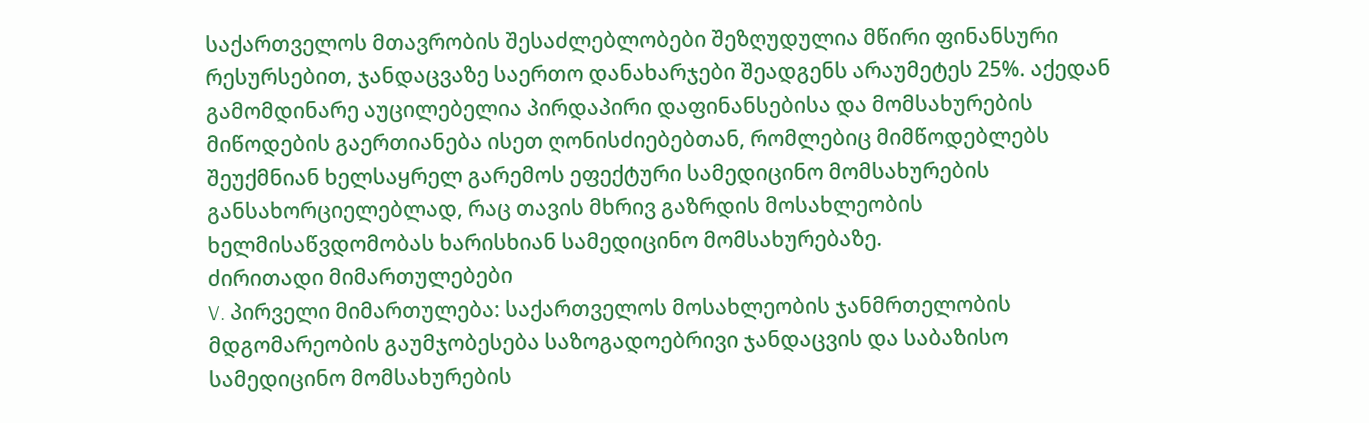საქართველოს მთავრობის შესაძლებლობები შეზღუდულია მწირი ფინანსური რესურსებით, ჯანდაცვაზე საერთო დანახარჯები შეადგენს არაუმეტეს 25%. აქედან გამომდინარე აუცილებელია პირდაპირი დაფინანსებისა და მომსახურების მიწოდების გაერთიანება ისეთ ღონისძიებებთან, რომლებიც მიმწოდებლებს შეუქმნიან ხელსაყრელ გარემოს ეფექტური სამედიცინო მომსახურების განსახორციელებლად, რაც თავის მხრივ გაზრდის მოსახლეობის ხელმისაწვდომობას ხარისხიან სამედიცინო მომსახურებაზე.
ძირითადი მიმართულებები
V. პირველი მიმართულება: საქართველოს მოსახლეობის ჯანმრთელობის მდგომარეობის გაუმჯობესება საზოგადოებრივი ჯანდაცვის და საბაზისო სამედიცინო მომსახურების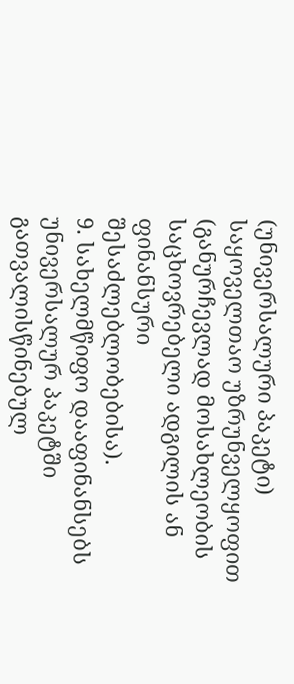(უნივერსალური პაკეტი) საყოველთაო უზრუნველყოფით (განურჩევლად მოსახლეობის საცხოვრებელი ადგილის ან ფინანსური შესაძლებლობებისა).
9. სახელმწიფო დააფინანსებს უნივერსალურ პაკეტში გათვალისწინებულ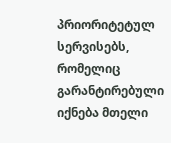პრიორიტეტულ სერვისებს, რომელიც გარანტირებული იქნება მთელი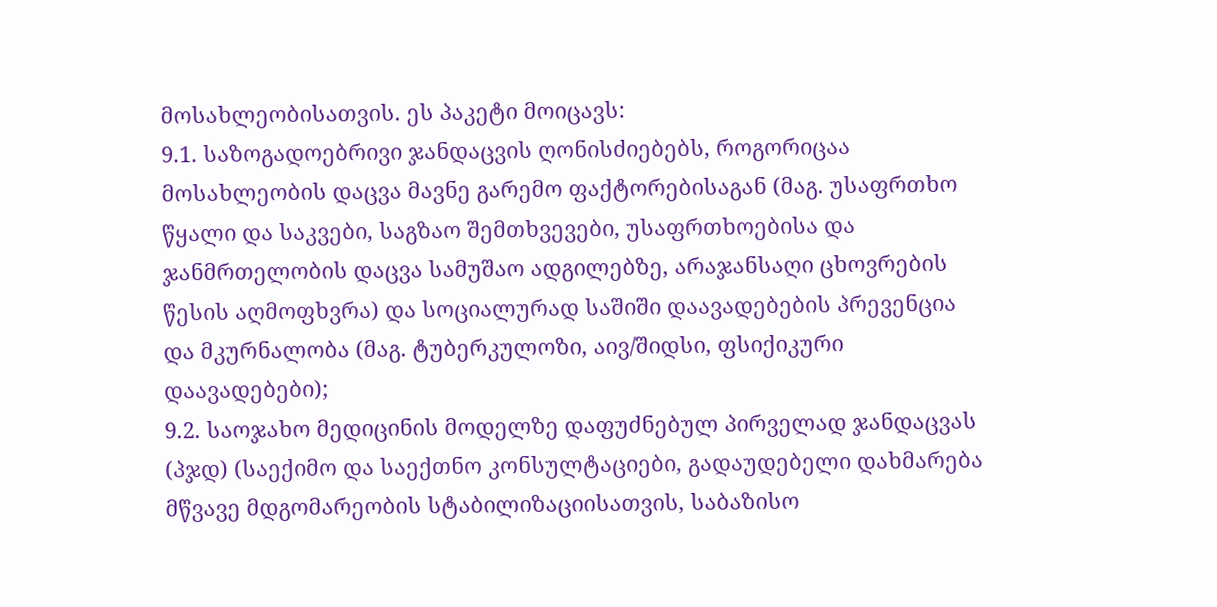მოსახლეობისათვის. ეს პაკეტი მოიცავს:
9.1. საზოგადოებრივი ჯანდაცვის ღონისძიებებს, როგორიცაა მოსახლეობის დაცვა მავნე გარემო ფაქტორებისაგან (მაგ. უსაფრთხო წყალი და საკვები, საგზაო შემთხვევები, უსაფრთხოებისა და ჯანმრთელობის დაცვა სამუშაო ადგილებზე, არაჯანსაღი ცხოვრების წესის აღმოფხვრა) და სოციალურად საშიში დაავადებების პრევენცია და მკურნალობა (მაგ. ტუბერკულოზი, აივ/შიდსი, ფსიქიკური დაავადებები);
9.2. საოჯახო მედიცინის მოდელზე დაფუძნებულ პირველად ჯანდაცვას (პჯდ) (საექიმო და საექთნო კონსულტაციები, გადაუდებელი დახმარება მწვავე მდგომარეობის სტაბილიზაციისათვის, საბაზისო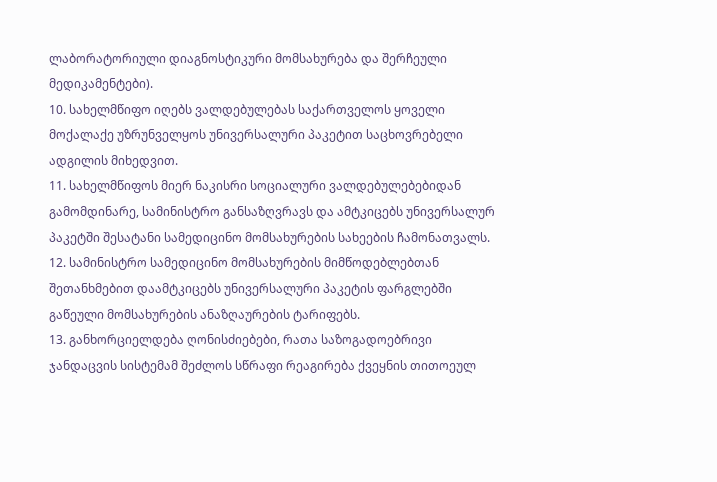ლაბორატორიული დიაგნოსტიკური მომსახურება და შერჩეული მედიკამენტები).
10. სახელმწიფო იღებს ვალდებულებას საქართველოს ყოველი მოქალაქე უზრუნველყოს უნივერსალური პაკეტით საცხოვრებელი ადგილის მიხედვით.
11. სახელმწიფოს მიერ ნაკისრი სოციალური ვალდებულებებიდან გამომდინარე, სამინისტრო განსაზღვრავს და ამტკიცებს უნივერსალურ პაკეტში შესატანი სამედიცინო მომსახურების სახეების ჩამონათვალს.
12. სამინისტრო სამედიცინო მომსახურების მიმწოდებლებთან შეთანხმებით დაამტკიცებს უნივერსალური პაკეტის ფარგლებში გაწეული მომსახურების ანაზღაურების ტარიფებს.
13. განხორციელდება ღონისძიებები, რათა საზოგადოებრივი ჯანდაცვის სისტემამ შეძლოს სწრაფი რეაგირება ქვეყნის თითოეულ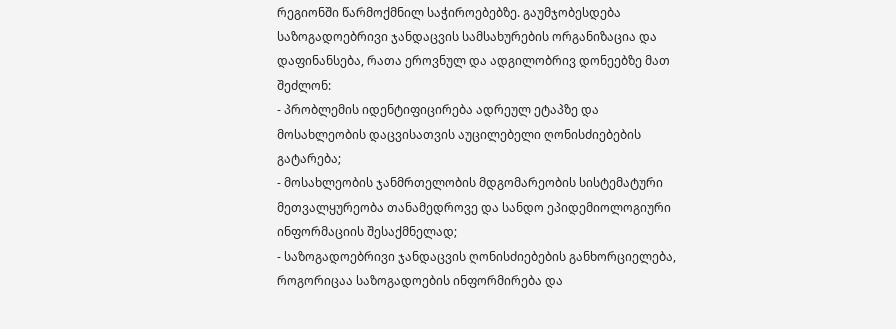რეგიონში წარმოქმნილ საჭიროებებზე. გაუმჯობესდება საზოგადოებრივი ჯანდაცვის სამსახურების ორგანიზაცია და დაფინანსება, რათა ეროვნულ და ადგილობრივ დონეებზე მათ შეძლონ:
- პრობლემის იდენტიფიცირება ადრეულ ეტაპზე და მოსახლეობის დაცვისათვის აუცილებელი ღონისძიებების გატარება;
- მოსახლეობის ჯანმრთელობის მდგომარეობის სისტემატური მეთვალყურეობა თანამედროვე და სანდო ეპიდემიოლოგიური ინფორმაციის შესაქმნელად;
- საზოგადოებრივი ჯანდაცვის ღონისძიებების განხორციელება, როგორიცაა საზოგადოების ინფორმირება და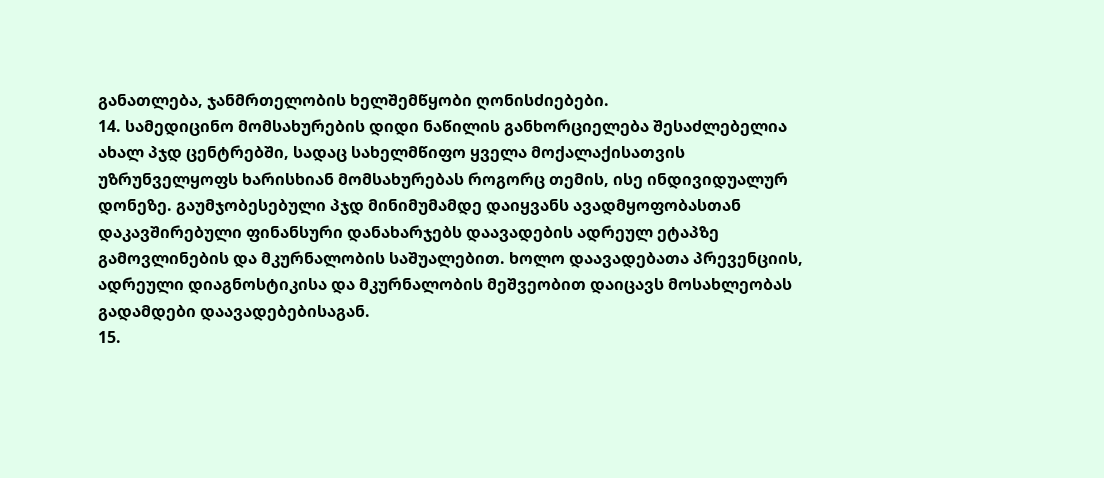განათლება, ჯანმრთელობის ხელშემწყობი ღონისძიებები.
14. სამედიცინო მომსახურების დიდი ნაწილის განხორციელება შესაძლებელია ახალ პჯდ ცენტრებში, სადაც სახელმწიფო ყველა მოქალაქისათვის უზრუნველყოფს ხარისხიან მომსახურებას როგორც თემის, ისე ინდივიდუალურ დონეზე. გაუმჯობესებული პჯდ მინიმუმამდე დაიყვანს ავადმყოფობასთან დაკავშირებული ფინანსური დანახარჯებს დაავადების ადრეულ ეტაპზე გამოვლინების და მკურნალობის საშუალებით. ხოლო დაავადებათა პრევენციის, ადრეული დიაგნოსტიკისა და მკურნალობის მეშვეობით დაიცავს მოსახლეობას გადამდები დაავადებებისაგან.
15.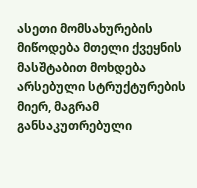ასეთი მომსახურების მიწოდება მთელი ქვეყნის მასშტაბით მოხდება არსებული სტრუქტურების მიერ, მაგრამ განსაკუთრებული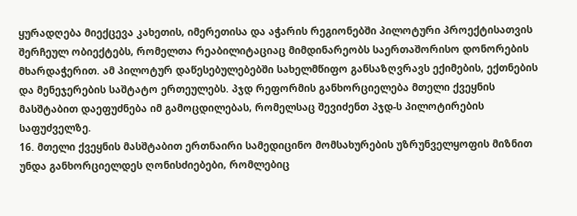ყურადღება მიექცევა კახეთის, იმერეთისა და აჭარის რეგიონებში პილოტური პროექტისათვის შერჩეულ ობიექტებს, რომელთა რეაბილიტაციაც მიმდინარეობს საერთაშორისო დონორების მხარდაჭერით. ამ პილოტურ დაწესებულებებში სახელმწიფო განსაზღვრავს ექიმების, ექთნების და მენეჯერების საშტატო ერთეულებს. პჯდ რეფორმის განხორციელება მთელი ქვეყნის მასშტაბით დაეფუძნება იმ გამოცდილებას, რომელსაც შევიძენთ პჯდ-ს პილოტირების საფუძველზე.
16. მთელი ქვეყნის მასშტაბით ერთნაირი სამედიცინო მომსახურების უზრუნველყოფის მიზნით უნდა განხორციელდეს ღონისძიებები, რომლებიც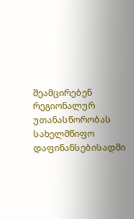შეამცირებენ რეგიონალურ უთანასწორობას სახელმწიფო დაფინანსებისადმი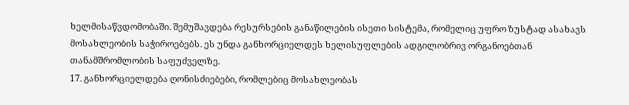ხელმისაწვდომობაში. შემუშავდება რესურსების განაწილების ისეთი სისტემა, რომელიც უფრო ზუსტად ასახავს მოსახლეობის საჭიროებებს. ეს უნდა განხორციელდეს ხელისუფლების ადგილობრივ ორგანოებთან თანამშრომლობის საფუძველზე.
17. განხორციელდება ღონისძიებები, რომლებიც მოსახლეობას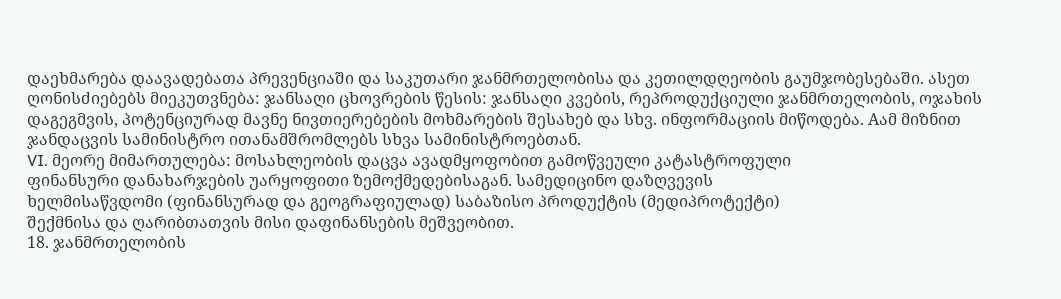დაეხმარება დაავადებათა პრევენციაში და საკუთარი ჯანმრთელობისა და კეთილდღეობის გაუმჯობესებაში. ასეთ ღონისძიებებს მიეკუთვნება: ჯანსაღი ცხოვრების წესის: ჯანსაღი კვების, რეპროდუქციული ჯანმრთელობის, ოჯახის დაგეგმვის, პოტენციურად მავნე ნივთიერებების მოხმარების შესახებ და სხვ. ინფორმაციის მიწოდება. Aამ მიზნით ჯანდაცვის სამინისტრო ითანამშრომლებს სხვა სამინისტროებთან.
VI. მეორე მიმართულება: მოსახლეობის დაცვა ავადმყოფობით გამოწვეული კატასტროფული
ფინანსური დანახარჯების უარყოფითი ზემოქმედებისაგან. სამედიცინო დაზღვევის
ხელმისაწვდომი (ფინანსურად და გეოგრაფიულად) საბაზისო პროდუქტის (მედიპროტექტი)
შექმნისა და ღარიბთათვის მისი დაფინანსების მეშვეობით.
18. ჯანმრთელობის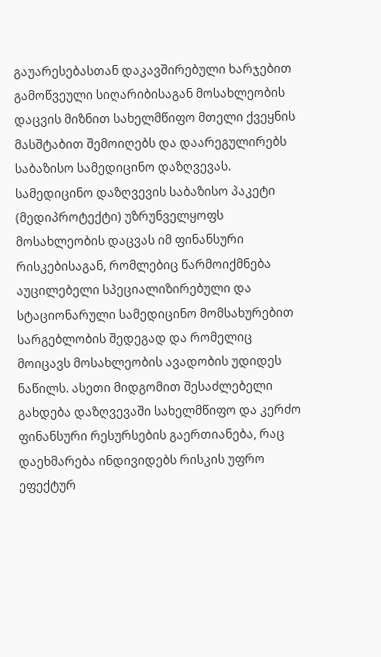გაუარესებასთან დაკავშირებული ხარჯებით გამოწვეული სიღარიბისაგან მოსახლეობის დაცვის მიზნით სახელმწიფო მთელი ქვეყნის მასშტაბით შემოიღებს და დაარეგულირებს საბაზისო სამედიცინო დაზღვევას. სამედიცინო დაზღვევის საბაზისო პაკეტი (მედიპროტექტი) უზრუნველყოფს მოსახლეობის დაცვას იმ ფინანსური რისკებისაგან, რომლებიც წარმოიქმნება აუცილებელი სპეციალიზირებული და სტაციონარული სამედიცინო მომსახურებით სარგებლობის შედეგად და რომელიც მოიცავს მოსახლეობის ავადობის უდიდეს ნაწილს. ასეთი მიდგომით შესაძლებელი გახდება დაზღვევაში სახელმწიფო და კერძო ფინანსური რესურსების გაერთიანება, რაც დაეხმარება ინდივიდებს რისკის უფრო ეფექტურ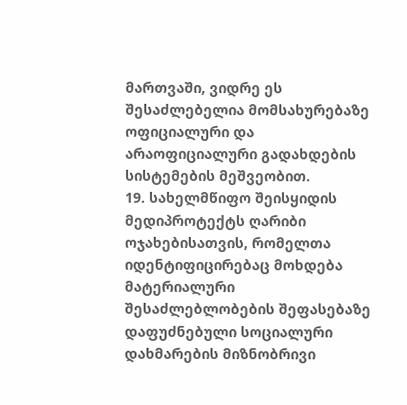მართვაში, ვიდრე ეს შესაძლებელია მომსახურებაზე ოფიციალური და არაოფიციალური გადახდების სისტემების მეშვეობით.
19. სახელმწიფო შეისყიდის მედიპროტექტს ღარიბი ოჯახებისათვის, რომელთა იდენტიფიცირებაც მოხდება მატერიალური შესაძლებლობების შეფასებაზე დაფუძნებული სოციალური დახმარების მიზნობრივი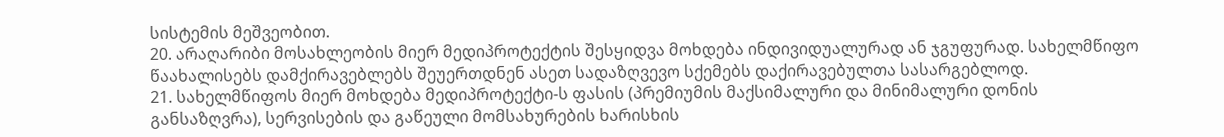სისტემის მეშვეობით.
20. არაღარიბი მოსახლეობის მიერ მედიპროტექტის შესყიდვა მოხდება ინდივიდუალურად ან ჯგუფურად. სახელმწიფო წაახალისებს დამქირავებლებს შეუერთდნენ ასეთ სადაზღვევო სქემებს დაქირავებულთა სასარგებლოდ.
21. სახელმწიფოს მიერ მოხდება მედიპროტექტი-ს ფასის (პრემიუმის მაქსიმალური და მინიმალური დონის განსაზღვრა), სერვისების და გაწეული მომსახურების ხარისხის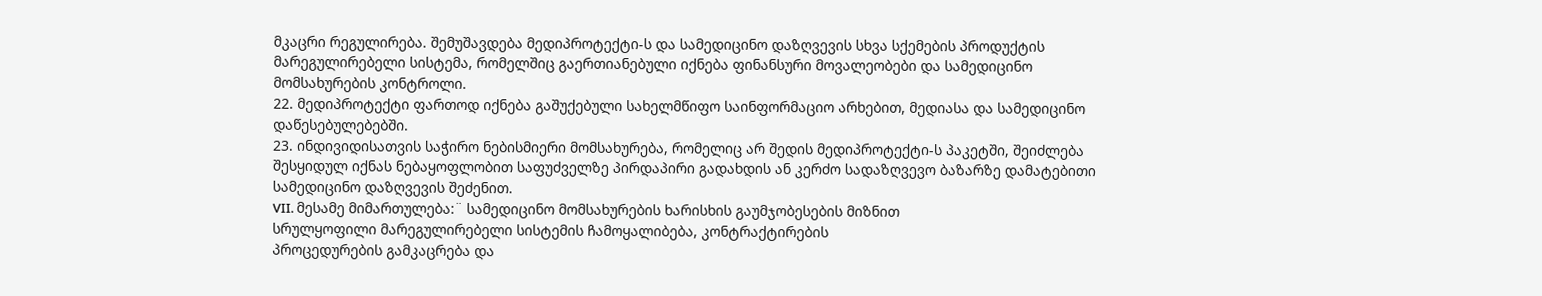მკაცრი რეგულირება. შემუშავდება მედიპროტექტი-ს და სამედიცინო დაზღვევის სხვა სქემების პროდუქტის მარეგულირებელი სისტემა, რომელშიც გაერთიანებული იქნება ფინანსური მოვალეობები და სამედიცინო მომსახურების კონტროლი.
22. მედიპროტექტი ფართოდ იქნება გაშუქებული სახელმწიფო საინფორმაციო არხებით, მედიასა და სამედიცინო დაწესებულებებში.
23. ინდივიდისათვის საჭირო ნებისმიერი მომსახურება, რომელიც არ შედის მედიპროტექტი-ს პაკეტში, შეიძლება შესყიდულ იქნას ნებაყოფლობით საფუძველზე პირდაპირი გადახდის ან კერძო სადაზღვევო ბაზარზე დამატებითი სამედიცინო დაზღვევის შეძენით.
VII. მესამე მიმართულება:¨ სამედიცინო მომსახურების ხარისხის გაუმჯობესების მიზნით
სრულყოფილი მარეგულირებელი სისტემის ჩამოყალიბება, კონტრაქტირების
პროცედურების გამკაცრება და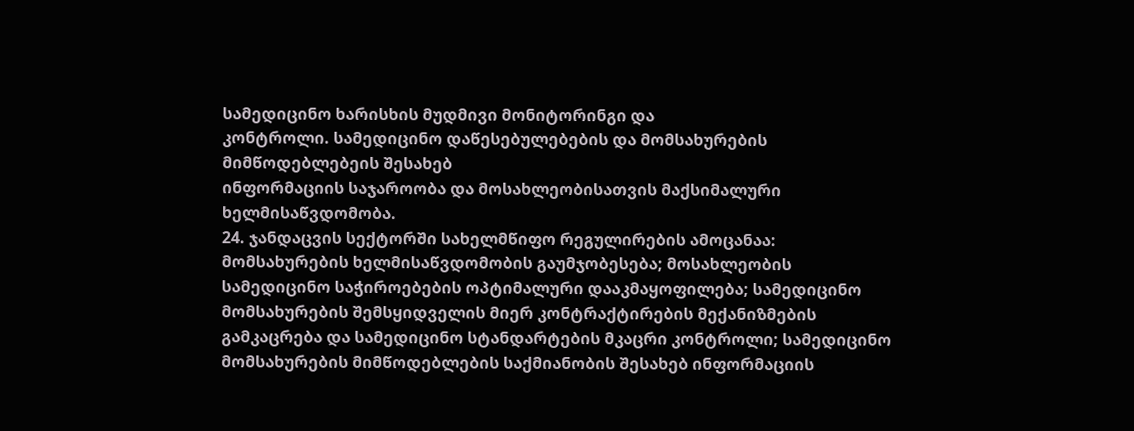სამედიცინო ხარისხის მუდმივი მონიტორინგი და
კონტროლი. სამედიცინო დაწესებულებების და მომსახურების მიმწოდებლებეის შესახებ
ინფორმაციის საჯაროობა და მოსახლეობისათვის მაქსიმალური ხელმისაწვდომობა.
24. ჯანდაცვის სექტორში სახელმწიფო რეგულირების ამოცანაა: მომსახურების ხელმისაწვდომობის გაუმჯობესება; მოსახლეობის სამედიცინო საჭიროებების ოპტიმალური დააკმაყოფილება; სამედიცინო მომსახურების შემსყიდველის მიერ კონტრაქტირების მექანიზმების გამკაცრება და სამედიცინო სტანდარტების მკაცრი კონტროლი; სამედიცინო მომსახურების მიმწოდებლების საქმიანობის შესახებ ინფორმაციის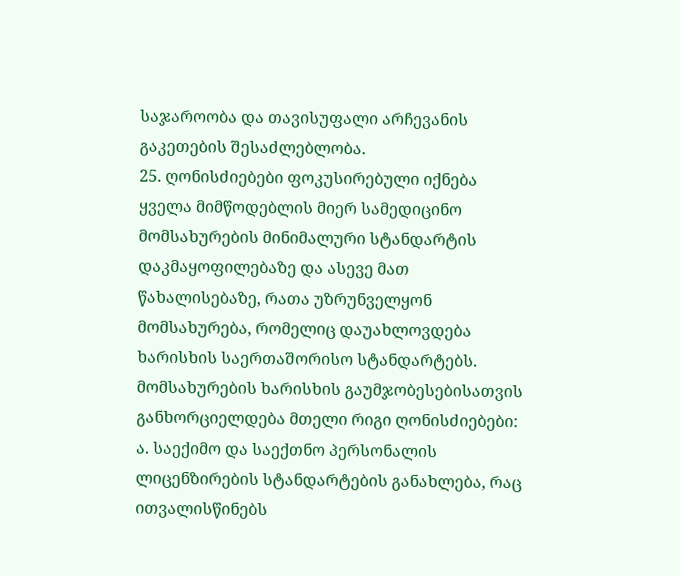საჯაროობა და თავისუფალი არჩევანის გაკეთების შესაძლებლობა.
25. ღონისძიებები ფოკუსირებული იქნება ყველა მიმწოდებლის მიერ სამედიცინო მომსახურების მინიმალური სტანდარტის დაკმაყოფილებაზე და ასევე მათ წახალისებაზე, რათა უზრუნველყონ მომსახურება, რომელიც დაუახლოვდება ხარისხის საერთაშორისო სტანდარტებს. მომსახურების ხარისხის გაუმჯობესებისათვის განხორციელდება მთელი რიგი ღონისძიებები:
ა. საექიმო და საექთნო პერსონალის ლიცენზირების სტანდარტების განახლება, რაც
ითვალისწინებს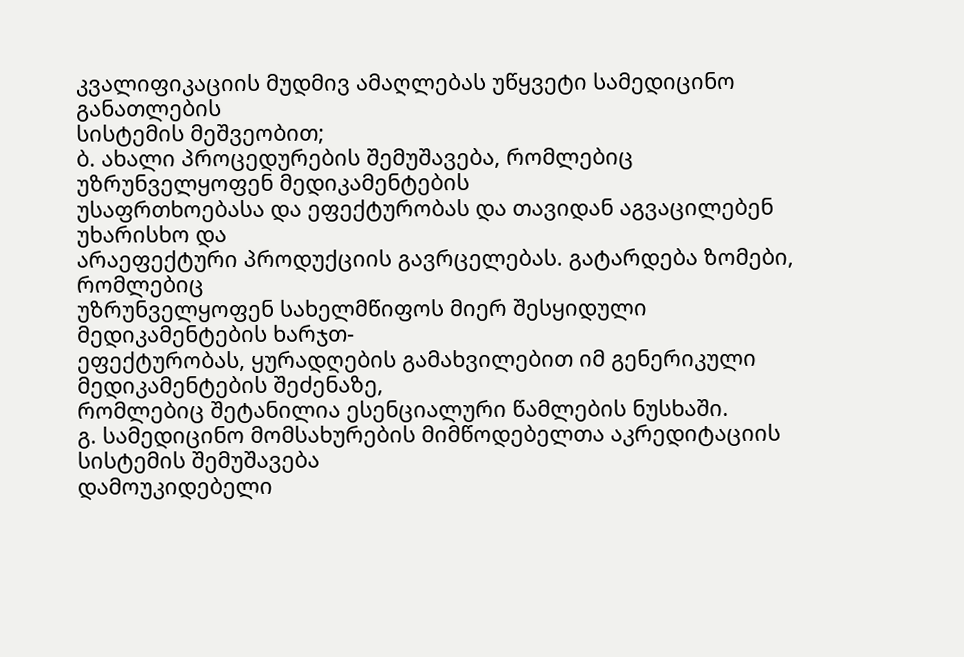კვალიფიკაციის მუდმივ ამაღლებას უწყვეტი სამედიცინო განათლების
სისტემის მეშვეობით;
ბ. ახალი პროცედურების შემუშავება, რომლებიც უზრუნველყოფენ მედიკამენტების
უსაფრთხოებასა და ეფექტურობას და თავიდან აგვაცილებენ უხარისხო და
არაეფექტური პროდუქციის გავრცელებას. გატარდება ზომები, რომლებიც
უზრუნველყოფენ სახელმწიფოს მიერ შესყიდული მედიკამენტების ხარჯთ-
ეფექტურობას, ყურადღების გამახვილებით იმ გენერიკული მედიკამენტების შეძენაზე,
რომლებიც შეტანილია ესენციალური წამლების ნუსხაში.
გ. სამედიცინო მომსახურების მიმწოდებელთა აკრედიტაციის სისტემის შემუშავება
დამოუკიდებელი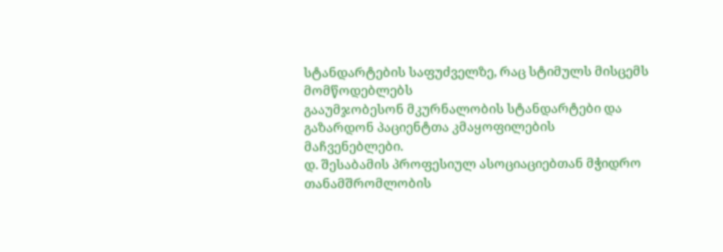სტანდარტების საფუძველზე, რაც სტიმულს მისცემს მომწოდებლებს
გააუმჯობესონ მკურნალობის სტანდარტები და გაზარდონ პაციენტთა კმაყოფილების
მაჩვენებლები.
დ. შესაბამის პროფესიულ ასოციაციებთან მჭიდრო თანამშრომლობის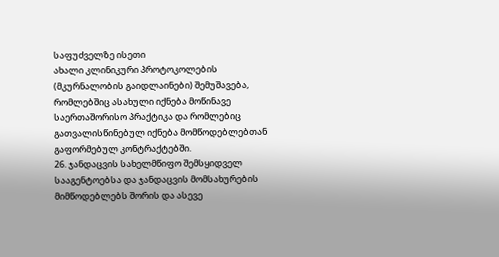საფუძველზე ისეთი
ახალი კლინიკური პროტოკოლების (მკურნალობის გაიდლაინები) შემუშავება,
რომლებშიც ასახული იქნება მოწინავე საერთაშორისო პრაქტიკა და რომლებიც
გათვალისწინებულ იქნება მომწოდებლებთან გაფორმებულ კონტრაქტებში.
26. ჯანდაცვის სახელმწიფო შემსყიდველ სააგენტოებსა და ჯანდაცვის მომსახურების მიმწოდებლებს შორის და ასევე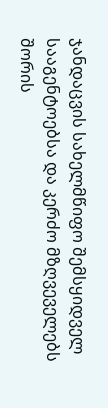ჯანდაცვის სახელმწიფო შემსყიდველ სააგენტოებსა და კერძო მზღვეველებს შორის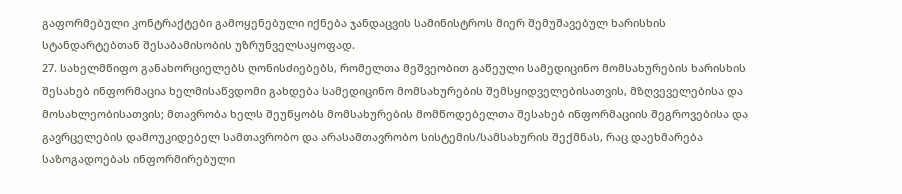გაფორმებული კონტრაქტები გამოყენებული იქნება ჯანდაცვის სამინისტროს მიერ შემუშავებულ ხარისხის სტანდარტებთან შესაბამისობის უზრუნველსაყოფად.
27. სახელმწიფო განახორციელებს ღონისძიებებს, რომელთა მეშვეობით გაწეული სამედიცინო მომსახურების ხარისხის შესახებ ინფორმაცია ხელმისაწვდომი გახდება სამედიცინო მომსახურების შემსყიდველებისათვის, მზღვეველებისა და მოსახლეობისათვის; მთავრობა ხელს შეუწყობს მომსახურების მომწოდებელთა შესახებ ინფორმაციის შეგროვებისა და გავრცელების დამოუკიდებელ სამთავრობო და არასამთავრობო სისტემის/სამსახურის შექმნას, რაც დაეხმარება საზოგადოებას ინფორმირებული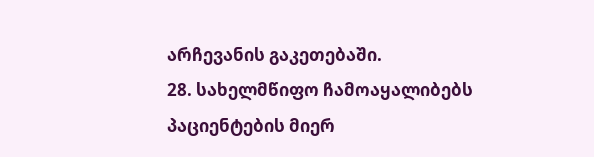არჩევანის გაკეთებაში.
28. სახელმწიფო ჩამოაყალიბებს პაციენტების მიერ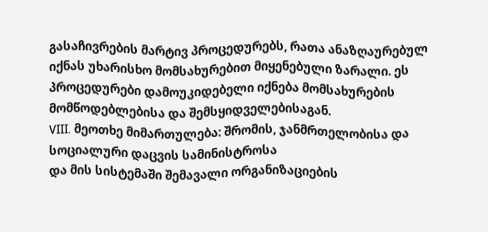გასაჩივრების მარტივ პროცედურებს, რათა ანაზღაურებულ იქნას უხარისხო მომსახურებით მიყენებული ზარალი. ეს პროცედურები დამოუკიდებელი იქნება მომსახურების მომწოდებლებისა და შემსყიდველებისაგან.
VIII. მეოთხე მიმართულება: შრომის, ჯანმრთელობისა და სოციალური დაცვის სამინისტროსა
და მის სისტემაში შემავალი ორგანიზაციების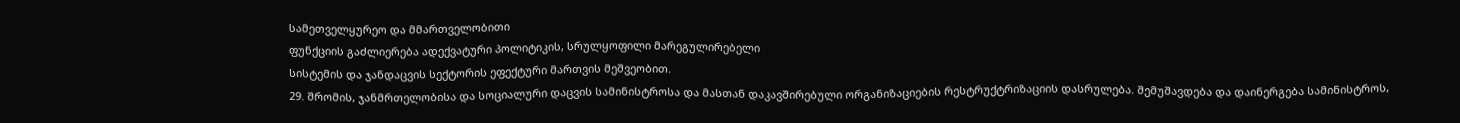სამეთველყურეო და მმართველობითი
ფუნქციის გაძლიერება ადექვატური პოლიტიკის, სრულყოფილი მარეგულირებელი
სისტემის და ჯანდაცვის სექტორის ეფექტური მართვის მეშვეობით.
29. შრომის, ჯანმრთელობისა და სოციალური დაცვის სამინისტროსა და მასთან დაკავშირებული ორგანიზაციების რესტრუქტრიზაციის დასრულება. შემუშავდება და დაინერგება სამინისტროს,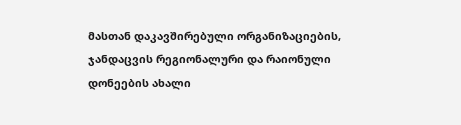მასთან დაკავშირებული ორგანიზაციების, ჯანდაცვის რეგიონალური და რაიონული დონეების ახალი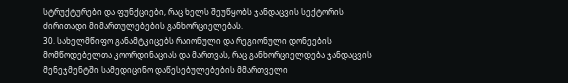სტრუქტურები და ფუნქციები, რაც ხელს შეუწყობს ჯანდაცვის სექტორის ძირითადი მიმართულებების განხორციელებას.
30. სახელმწიფო განამტკიცებს რაიონული და რეგიონული დონეების მომწოდებელთა კოორდინაციას და მართვას, რაც განხორციელდება ჯანდაცვის მენეჯმენტში სამედიცინო დაწესებულებების მმართველი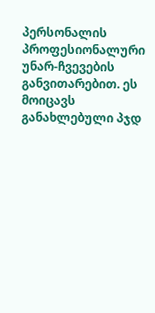პერსონალის პროფესიონალური უნარ-ჩვევების განვითარებით. ეს მოიცავს განახლებული პჯდ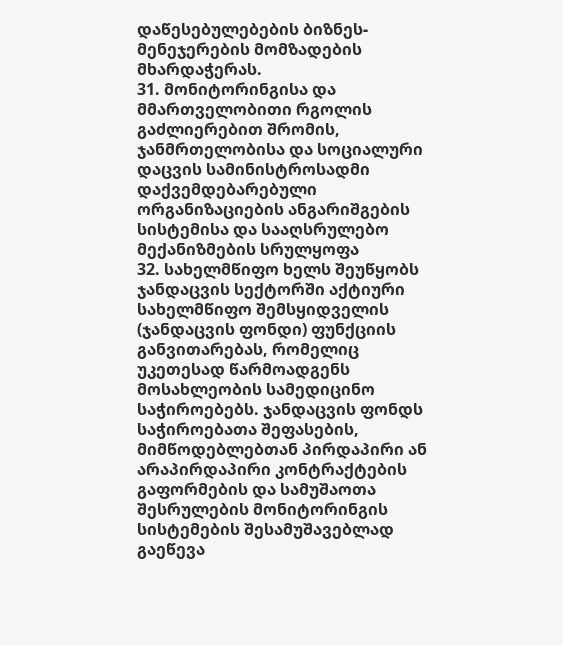დაწესებულებების ბიზნეს-მენეჯერების მომზადების მხარდაჭერას.
31. მონიტორინგისა და მმართველობითი რგოლის გაძლიერებით შრომის, ჯანმრთელობისა და სოციალური დაცვის სამინისტროსადმი დაქვემდებარებული ორგანიზაციების ანგარიშგების სისტემისა და სააღსრულებო მექანიზმების სრულყოფა
32. სახელმწიფო ხელს შეუწყობს ჯანდაცვის სექტორში აქტიური სახელმწიფო შემსყიდველის (ჯანდაცვის ფონდი) ფუნქციის განვითარებას, რომელიც უკეთესად წარმოადგენს მოსახლეობის სამედიცინო საჭიროებებს. ჯანდაცვის ფონდს საჭიროებათა შეფასების, მიმწოდებლებთან პირდაპირი ან არაპირდაპირი კონტრაქტების გაფორმების და სამუშაოთა შესრულების მონიტორინგის სისტემების შესამუშავებლად გაეწევა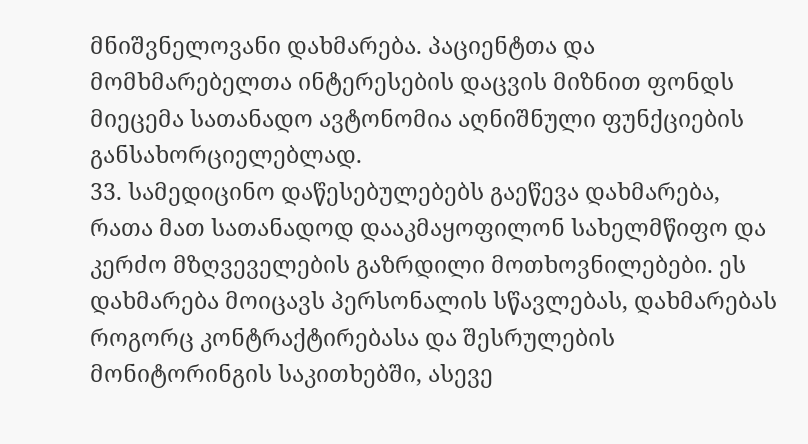მნიშვნელოვანი დახმარება. პაციენტთა და მომხმარებელთა ინტერესების დაცვის მიზნით ფონდს მიეცემა სათანადო ავტონომია აღნიშნული ფუნქციების განსახორციელებლად.
33. სამედიცინო დაწესებულებებს გაეწევა დახმარება, რათა მათ სათანადოდ დააკმაყოფილონ სახელმწიფო და კერძო მზღვეველების გაზრდილი მოთხოვნილებები. ეს დახმარება მოიცავს პერსონალის სწავლებას, დახმარებას როგორც კონტრაქტირებასა და შესრულების მონიტორინგის საკითხებში, ასევე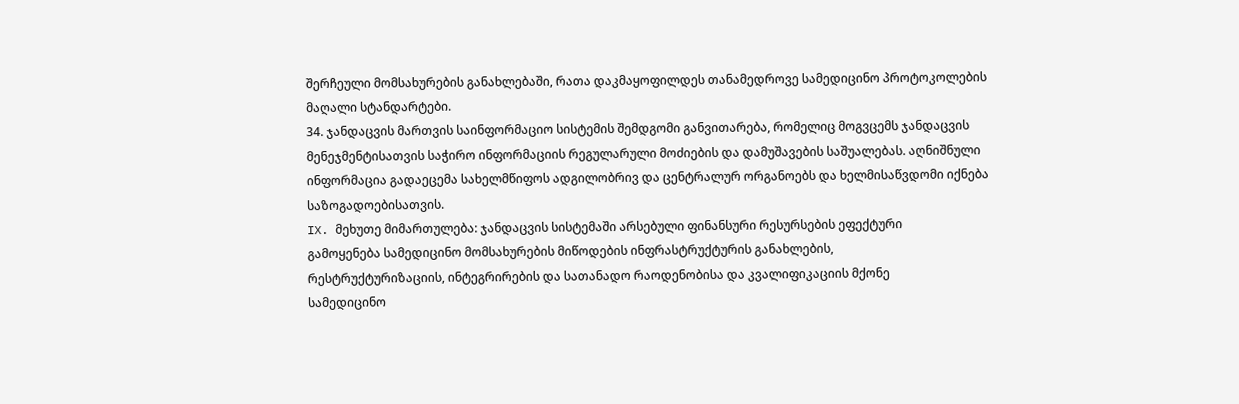შერჩეული მომსახურების განახლებაში, რათა დაკმაყოფილდეს თანამედროვე სამედიცინო პროტოკოლების მაღალი სტანდარტები.
34. ჯანდაცვის მართვის საინფორმაციო სისტემის შემდგომი განვითარება, რომელიც მოგვცემს ჯანდაცვის მენეჯმენტისათვის საჭირო ინფორმაციის რეგულარული მოძიების და დამუშავების საშუალებას. აღნიშნული ინფორმაცია გადაეცემა სახელმწიფოს ადგილობრივ და ცენტრალურ ორგანოებს და ხელმისაწვდომი იქნება საზოგადოებისათვის.
IX. მეხუთე მიმართულება: ჯანდაცვის სისტემაში არსებული ფინანსური რესურსების ეფექტური
გამოყენება სამედიცინო მომსახურების მიწოდების ინფრასტრუქტურის განახლების,
რესტრუქტურიზაციის, ინტეგრირების და სათანადო რაოდენობისა და კვალიფიკაციის მქონე
სამედიცინო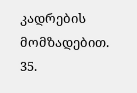კადრების მომზადებით.
35.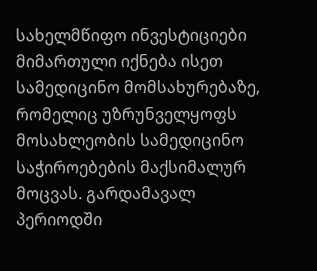სახელმწიფო ინვესტიციები მიმართული იქნება ისეთ სამედიცინო მომსახურებაზე, რომელიც უზრუნველყოფს მოსახლეობის სამედიცინო საჭიროებების მაქსიმალურ მოცვას. გარდამავალ პერიოდში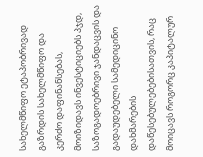სახელმწიფო ეტაპობრივად გაზრდის სახელმწიფო და კერძო დაფინანსებას, მოიზიდავს ინვესტიციებს პჯდ, საზოგადოებრივი ჯანდაცვის და გადაუდებელი სამედიცინო დახმარების დაწესებულებებისათვის, რაც მოიცავს როგორც კაპიტალურ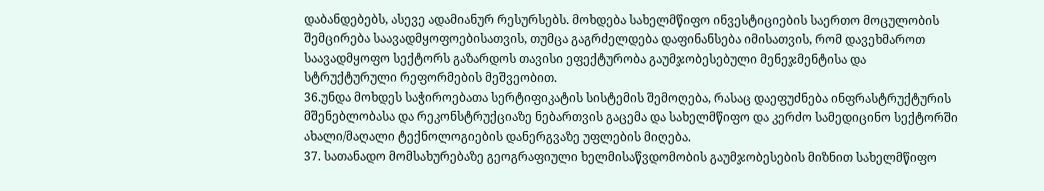დაბანდებებს, ასევე ადამიანურ რესურსებს. მოხდება სახელმწიფო ინვესტიციების საერთო მოცულობის შემცირება საავადმყოფოებისათვის, თუმცა გაგრძელდება დაფინანსება იმისათვის, რომ დავეხმაროთ საავადმყოფო სექტორს გაზარდოს თავისი ეფექტურობა გაუმჯობესებული მენეჯმენტისა და სტრუქტურული რეფორმების მეშვეობით.
36.უნდა მოხდეს საჭიროებათა სერტიფიკატის სისტემის შემოღება, რასაც დაეფუძნება ინფრასტრუქტურის მშენებლობასა და რეკონსტრუქციაზე ნებართვის გაცემა და სახელმწიფო და კერძო სამედიცინო სექტორში ახალი/მაღალი ტექნოლოგიების დანერგვაზე უფლების მიღება.
37. სათანადო მომსახურებაზე გეოგრაფიული ხელმისაწვდომობის გაუმჯობესების მიზნით სახელმწიფო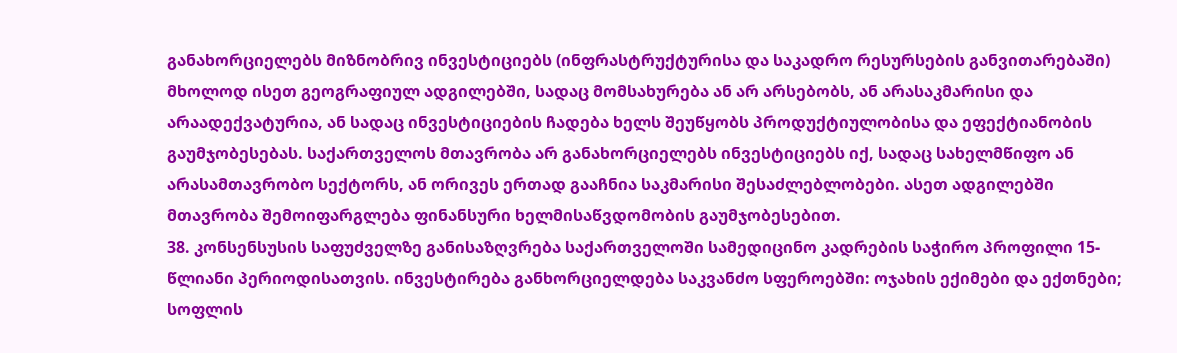განახორციელებს მიზნობრივ ინვესტიციებს (ინფრასტრუქტურისა და საკადრო რესურსების განვითარებაში) მხოლოდ ისეთ გეოგრაფიულ ადგილებში, სადაც მომსახურება ან არ არსებობს, ან არასაკმარისი და არაადექვატურია, ან სადაც ინვესტიციების ჩადება ხელს შეუწყობს პროდუქტიულობისა და ეფექტიანობის გაუმჯობესებას. საქართველოს მთავრობა არ განახორციელებს ინვესტიციებს იქ, სადაც სახელმწიფო ან არასამთავრობო სექტორს, ან ორივეს ერთად გააჩნია საკმარისი შესაძლებლობები. ასეთ ადგილებში მთავრობა შემოიფარგლება ფინანსური ხელმისაწვდომობის გაუმჯობესებით.
38. კონსენსუსის საფუძველზე განისაზღვრება საქართველოში სამედიცინო კადრების საჭირო პროფილი 15-წლიანი პერიოდისათვის. ინვესტირება განხორციელდება საკვანძო სფეროებში: ოჯახის ექიმები და ექთნები; სოფლის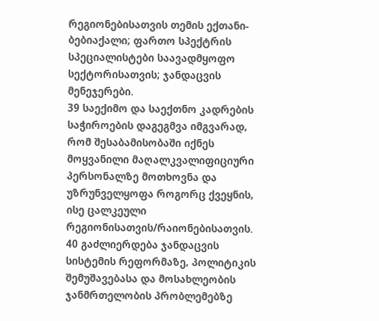რეგიონებისათვის თემის ექთანი-ბებიაქალი; ფართო სპექტრის სპეციალისტები საავადმყოფო სექტორისათვის; ჯანდაცვის მენეჯერები.
39 საექიმო და საექთნო კადრების საჭიროების დაგეგმვა იმგვარად, რომ შესაბამისობაში იქნეს მოყვანილი მაღალკვალიფიციური პერსონალზე მოთხოვნა და უზრუნველყოფა როგორც ქვეყნის, ისე ცალკეული რეგიონისათვის/რაიონებისათვის.
40 გაძლიერდება ჯანდაცვის სისტემის რეფორმაზე, პოლიტიკის შემუშავებასა და მოსახლეობის ჯანმრთელობის პრობლემებზე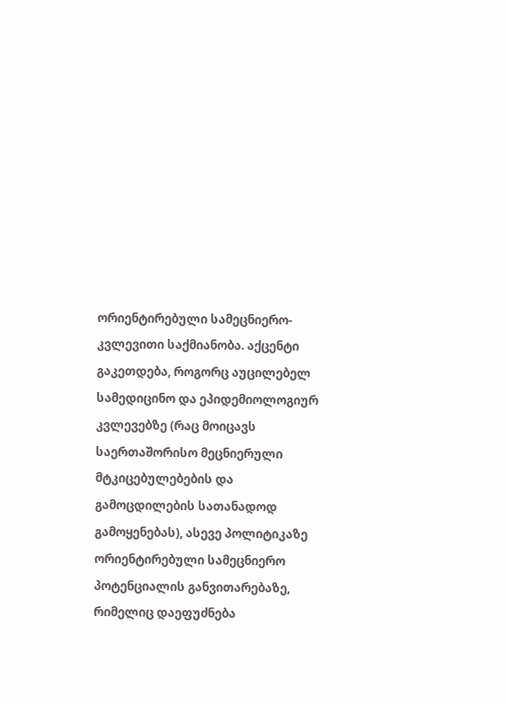ორიენტირებული სამეცნიერო-კვლევითი საქმიანობა. აქცენტი გაკეთდება, როგორც აუცილებელ სამედიცინო და ეპიდემიოლოგიურ კვლევებზე (რაც მოიცავს საერთაშორისო მეცნიერული მტკიცებულებების და გამოცდილების სათანადოდ გამოყენებას), ასევე პოლიტიკაზე ორიენტირებული სამეცნიერო პოტენციალის განვითარებაზე, რიმელიც დაეფუძნება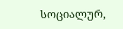სოციალურ,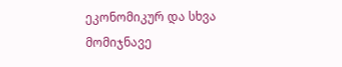ეკონომიკურ და სხვა მომიჯნავე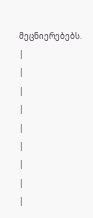მეცნიერებებს.
|
|
|
|
|
|
|
|
|